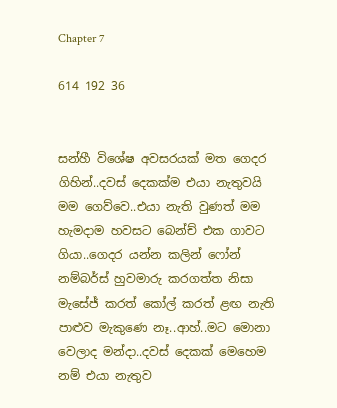Chapter 7

614 192 36


සන්හී විශේෂ අවසරයක් මත ගෙදර ගිහින්..දවස් දෙකක්ම එයා නැතුවයි මම ගෙව්වෙ..එයා නැති වුණත් මම හැමදාම හවසට බෙන්ච් එක ගාවට ගියා..ගෙදර යන්න කලින් ෆෝන් නම්බර්ස් හුවමාරු කරගත්ත නිසා මැසේජ් කරත් කෝල් කරත් ළඟ නැති පාළුව මැකුණෙ නෑ..ආහ්..මට මොනා වෙලාද මන්දා..දවස් දෙකක් මෙහෙම නම් එයා නැතුව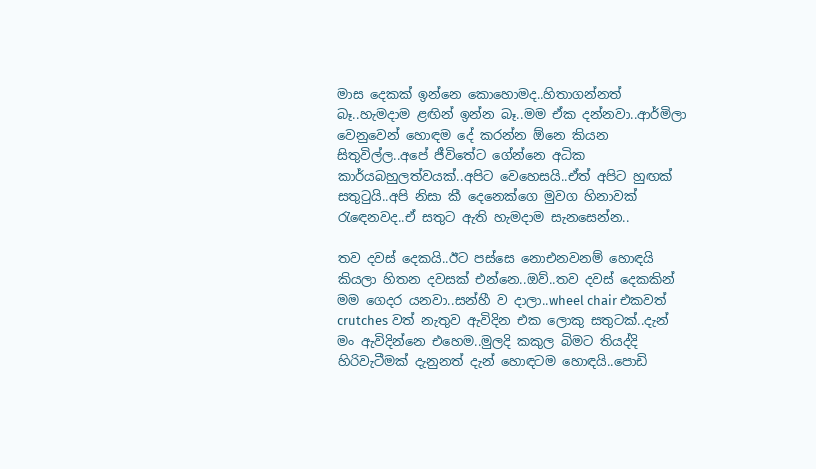මාස දෙකක් ඉන්නෙ කොහොමද..හිතාගන්නත් බෑ..හැමදාම ළඟින් ඉන්න බෑ..මම ඒක දන්නවා..ආර්මිලා වෙනුවෙන් හොඳම දේ කරන්න ඕනෙ කියන සිතුවිල්ල..අපේ ජීවිතේට ගේන්නෙ අධික කාර්යබහුලත්වයක්..අපිට වෙහෙසයි..ඒත් අපිට හුඟක් සතුටුයි..අපි නිසා කී දෙනෙක්ගෙ මුවග හිනාවක් රැඳෙනවද..ඒ සතුට ඇති හැමදාම සැනසෙන්න..

තව දවස් දෙකයි..ඊට පස්සෙ නොඑනවනම් හොඳයි කියලා හිතන දවසක් එන්නෙ..ඔව්..තව දවස් දෙකකින් මම ගෙදර යනවා..සන්හී ව දාලා..wheel chair එකවත් crutches වත් නැතුව ඇවිදින එක ලොකු සතුටක්..දැන් මං ඇවිදින්නෙ එහෙම..මුලදි කකුල බිමට තියද්දි හිරිවැටීමක් දැනුනත් දැන් හොඳටම හොඳයි..පොඩි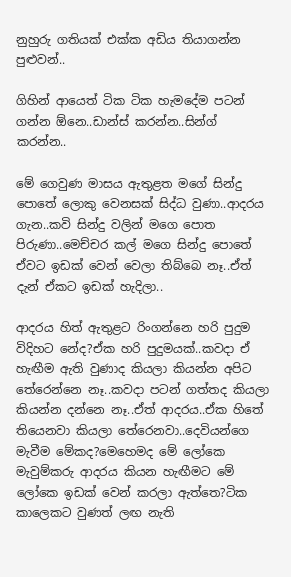නුහුරු ගතියක් එක්ක අඩිය තියාගන්න පුළුවන්..

ගිහින් ආයෙත් ටික ටික හැමදේම පටන් ගන්න ඕනෙ..ඩාන්ස් කරන්න..සින්ග් කරන්න..

මේ ගෙවුණ මාසය ඇතුළත මගේ සින්දු පොතේ ලොකු වෙනසක් සිද්ධ වුණා..ආදරය ගැන..කවි සින්දු වලින් මගෙ පොත පිරුණා..මෙච්චර කල් මගෙ සින්දු පොතේ ඒවට ඉඩක් වෙන් වෙලා තිබ්බෙ නෑ..ඒත් දැන් ඒකට ඉඩක් හැදිලා..

ආදරය හිත් ඇතුළට රිංගන්නෙ හරි පුදුම විදිහට නේද?ඒක හරි පුදුමයක්..කවදා ඒ හැඟීම ඇති වුණාද කියලා කියන්න අපිට තේරෙන්නෙ නෑ..කවදා පටන් ගත්තද කියලා කියන්න දන්නෙ නෑ..ඒත් ආදරය..ඒක හිතේ තියෙනවා කියලා තේරෙනවා..දෙවියන්ගෙ මැවීම මේකද?මෙහෙමද ‌මේ ලෝකෙ මැවුම්කරු ආදරය කියන හැඟීමට මේ ලෝකෙ ඉඩක් වෙන් කරලා ඇත්තෙ?ටික කාලෙකට වුණත් ලඟ නැති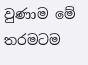වුණාම මේ තරමටම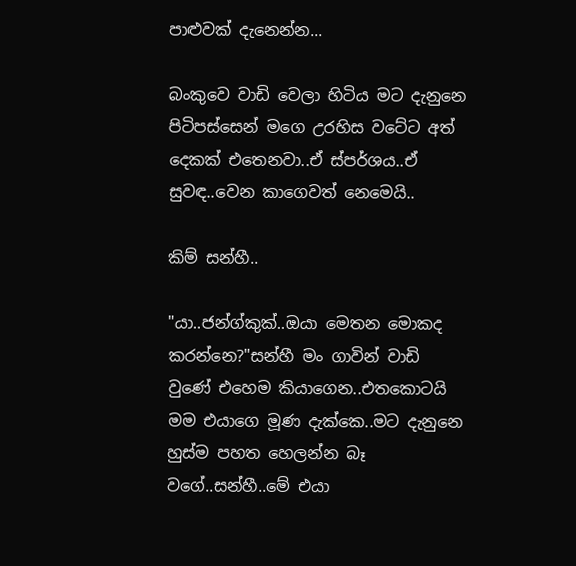පාළුවක් දැනෙන්න...

බංකුවෙ වාඩි වෙලා හිටිය මට දැනුන‌ෙ පිටිපස්සෙන් මගෙ උරහිස වටේට අත් දෙකක් එතෙනවා..ඒ ස්පර්ශය..ඒ සුවඳ..වෙන කාගෙවත් නෙමෙයි..

කිම් සන්හී..

"යා..ජන්ග්කුක්..ඔයා මෙතන මොකද කරන්නෙ?"සන්හී මං ගාවින් වාඩි වුණේ එහෙම කියාගෙන..එතකොටයි මම එයාගෙ මූණ දැක්කෙ..මට දැනුනෙ හුස්ම පහත හෙලන්න බෑ වගේ..සන්හී..මේ එයා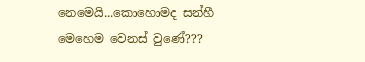නෙමෙයි...කොහොමද සන්හී මෙහෙම වෙනස් වුණේ???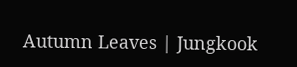Autumn Leaves | Jungkook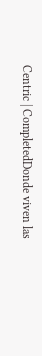Centric | CompletedDonde viven las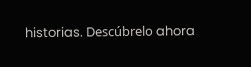historias. Descúbrelo ahora